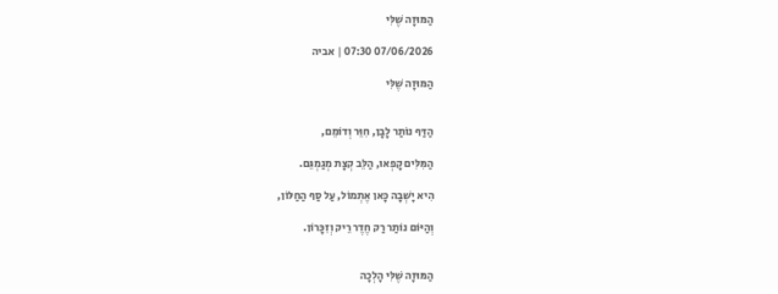הַמּוּזָה שֶׁלִּי

07/06/2026 07:30 | אביה

הַמּוּזָה שֶׁלִּי


הַדַּף נוֹתַר לָבָן, חִוֵּר וְדוֹמֵם,

הַמִּלִּים קָפְאוּ, הַלֵּב קְצָת מְגַמְגֵּם.

הִיא יָשְׁבָה כָּאן אֶתְמוֹל, עַל סַף הַחַלּוֹן,

וְהַיּוֹם נוֹתַר רַק חֶדֶר רֵיק וְזִכָּרוֹן.


הַמּוּזָה שֶׁלִּי הָלְכָה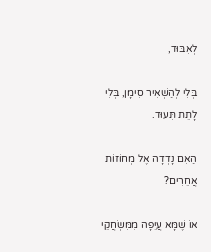לְאִבּוּד,

בְּלִי לְהַשְׁאִיר סִימָן, בְּלִי לָתֵת תִּעוּד.

הַאִם נָדְדָה אֶל מְחוֹזוֹת אֲחֵרִים?

אוֹ שֶׁמָּא עֲיֵפָה מִמִּשְׂחֲקֵי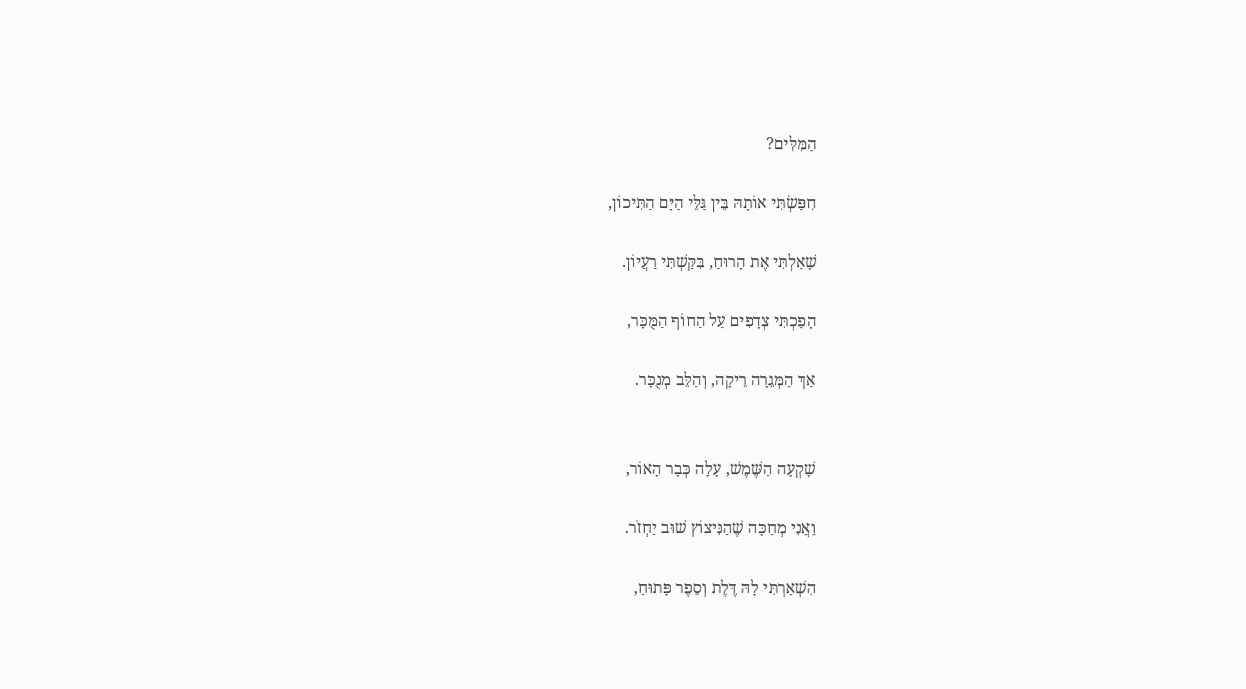הַמִּלִּים?

חִפַּשְׂתִּי אוֹתָהּ בֵּין גַּלֵּי הַיָּם הַתִּיכוֹן,

שָׁאַלְתִּי אֶת הָרוּחַ, בִּקַּשְׁתִּי רַעֲיוֹן.

הָפַכְתִּי צְדָפִים עַל הַחוֹף הַמֻּכָּר,

אַךְ הַמְּגֵרָה רֵיקָה, וְהַלֵּב מְנֻכָּר.


שָׁקְעָה הַשֶּׁמֶשׁ, עָלָה כְּבָר הָאוֹר,

וַאֲנִי מְחַכָּה שֶׁהַנִּיצוֹץ שׁוּב יַחְזֹר.

הִשְׁאַרְתִּי לָהּ דֶּלֶת וְסֵפֶר פָּתוּחַ,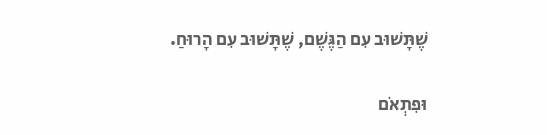שֶׁתָּשׁוּב עִם הַגֶּשֶׁם, שֶׁתָּשׁוּב עִם הָרוּחַ.

וּפִתְאֹם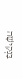בַּנְּקִישָׁה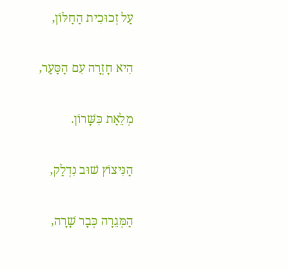עַל זְכוּכִית הַחַלּוֹן,

הִיא חָזְרָה עִם הַסַּעַר,

מְלֵאַת כִּשָּׁרוֹן.

הַנִּיצוֹץ שׁוּב נִדְלַק,

הַמְּגֵרָה כְּבָר שָׁרָה,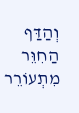וְהַדַּף הַחִוֵּר מִתְעוֹרֵר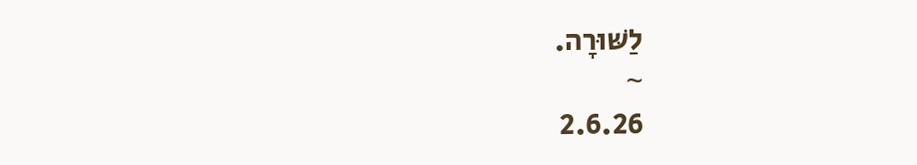לַשּׁוּרָה.
~
2.6.26